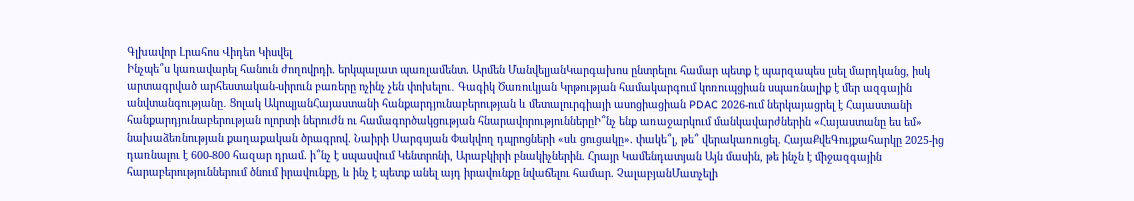Գլխավոր Լրահոս Վիդեո Կիսվել
Ինչպե՞ս կառավարել հանուն ժողովրդի. երկպալատ պառլամենտ. Արմեն ՄանվելյանԿարգախոս ընտրելու համար պետք է պարզապես լսել մարդկանց, իսկ արտագրված արհեստական-սիրուն բառերը ոչինչ չեն փոխելու․ Գագիկ Ծառուկյան Կրթության համակարգում կոռուպցիան սպառնալիք է մեր ազգային անվտանգությանը․ Ցոլակ ԱկոպյանՀայաստանի հանքարդյունաբերության և մետալուրգիայի ասոցիացիան PDAC 2026-ում ներկայացրել է Հայաստանի հանքարդյունաբերության ոլորտի ներուժն ու համագործակցության հնարավորություններըԻ՞նչ ենք առաջարկում մանկավարժներին «Հայաստանը ես եմ» նախաձեռնության քաղաքական ծրագրով. Նաիրի Սարգսյան Փակվող դպրոցների «սև ցուցակը». փակե՞լ, թե՞ վերակառուցել. ՀայաՔվեԳույքահարկը 2025-ից դառնալու է 600-800 հազար դրամ. ի՞նչ է սպասվում Կենտրոնի, Արաբկիրի բնակիչներին. Հրայր Կամենդատյան Այն մասին, թե ինչն է միջազգային հարաբերություններում ծնում իրավունքը, և ինչ է պետք անել այդ իրավունքը նվաճելու համար. ՉալաբյանՄատչելի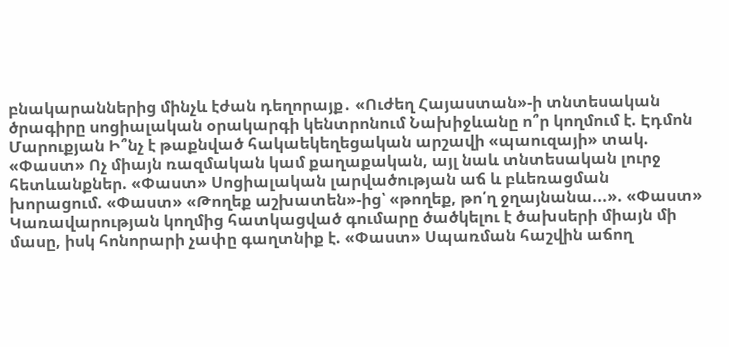բնակարաններից մինչև էժան դեղորայք․ «Ուժեղ Հայաստան»-ի տնտեսական ծրագիրը սոցիալական օրակարգի կենտրոնում Նախիջևանը ո՞ր կողմում է. Էդմոն Մարուքյան Ի՞նչ է թաքնված հակաեկեղեցական արշավի «պաուզայի» տակ. «Փաստ» Ոչ միայն ռազմական կամ քաղաքական, այլ նաև տնտեսական լուրջ հետևանքներ. «Փաստ» Սոցիալական լարվածության աճ և բևեռացման խորացում. «Փաստ» «Թողեք աշխատեն»-ից՝ «թողեք, թո՛ղ ջղայնանա...». «Փաստ» Կառավարության կողմից հատկացված գումարը ծածկելու է ծախսերի միայն մի մասը, իսկ հոնորարի չափը գաղտնիք է. «Փաստ» Սպառման հաշվին աճող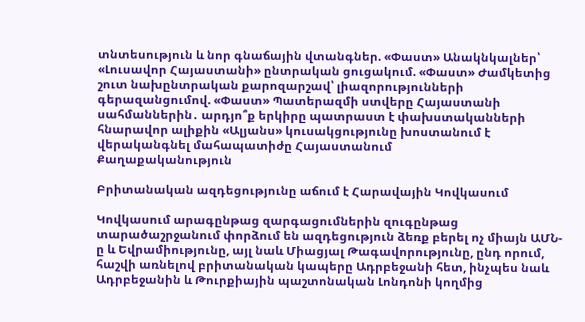տնտեսություն և նոր գնաճային վտանգներ. «Փաստ» Անակնկալներ՝ «Լուսավոր Հայաստանի» ընտրական ցուցակում. «Փաստ» Ժամկետից շուտ նախընտրական քարոզարշավ՝ լիազորությունների գերազանցումով. «Փաստ» Պատերազմի ստվերը Հայաստանի սահմաններին․ արդյո՞ք երկիրը պատրաստ է փախստականների հնարավոր ալիքին «Ալյանս» կուսակցությունը խոստանում է վերականգնել մահապատիժը Հայաստանում
Քաղաքականություն

Բրիտանական ազդեցությունը աճում է Հարավային Կովկասում

Կովկասում արագընթաց զարգացումներին զուգընթաց տարածաշրջանում փորձում են ազդեցություն ձեռք բերել ոչ միայն ԱՄՆ-ը և Եվրամիությունը, այլ նաև Միացյալ Թագավորությունը, ընդ որում, հաշվի առնելով բրիտանական կապերը Ադրբեջանի հետ, ինչպես նաև Ադրբեջանին և Թուրքիային պաշտոնական Լոնդոնի կողմից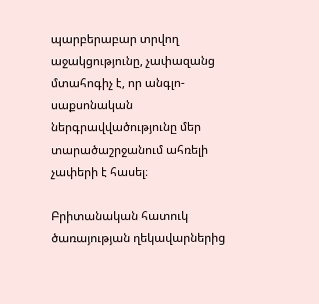պարբերաբար տրվող աջակցությունը, չափազանց մտահոգիչ է, որ անգլո-սաքսոնական ներգրավվածությունը մեր տարածաշրջանում ահռելի չափերի է հասել։

Բրիտանական հատուկ ծառայության ղեկավարներից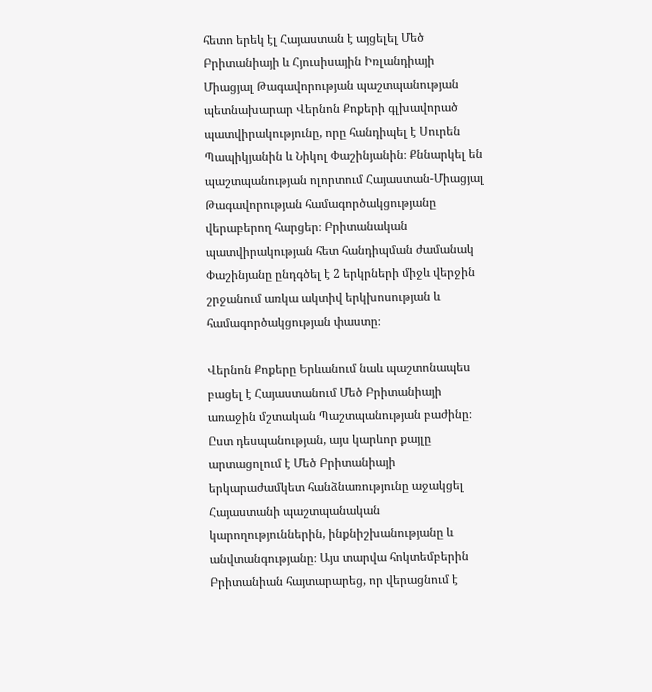հետո երեկ էլ Հայաստան է այցելել Մեծ Բրիտանիայի և Հյուսիսային Իռլանդիայի Միացյալ Թագավորության պաշտպանության պետնախարար Վերնոն Քոքերի գլխավորած պատվիրակությունը, որը հանդիպել է Սուրեն Պապիկյանին և Նիկոլ Փաշինյանին։ Քննարկել են պաշտպանության ոլորտում Հայաստան-Միացյալ Թագավորության համագործակցությանը վերաբերող հարցեր։ Բրիտանական պատվիրակության հետ հանդիպման ժամանակ Փաշինյանը ընդգծել է 2 երկրների միջև վերջին շրջանում առկա ակտիվ երկխոսության և համագործակցության փաստը։

Վերնոն Քոքերը Երևանում նաև պաշտոնապես բացել է Հայաստանում Մեծ Բրիտանիայի առաջին մշտական Պաշտպանության բաժինը։ Ըստ դեսպանության, այս կարևոր քայլը արտացոլում է Մեծ Բրիտանիայի երկարաժամկետ հանձնառությունը աջակցել Հայաստանի պաշտպանական կարողություններին, ինքնիշխանությանը և անվտանգությանը։ Այս տարվա հոկտեմբերին Բրիտանիան հայտարարեց, որ վերացնում է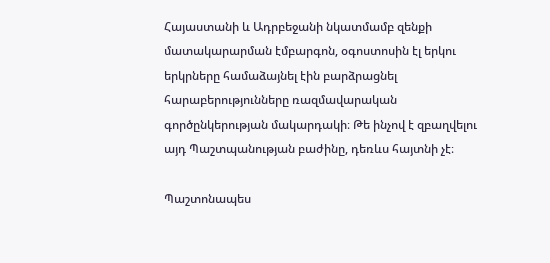Հայաստանի և Ադրբեջանի նկատմամբ զենքի մատակարարման էմբարգոն, օգոստոսին էլ երկու երկրները համաձայնել էին բարձրացնել հարաբերությունները ռազմավարական գործընկերության մակարդակի։ Թե ինչով է զբաղվելու այդ Պաշտպանության բաժինը, դեռևս հայտնի չէ։

Պաշտոնապես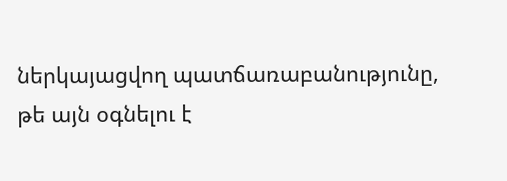ներկայացվող պատճառաբանությունը, թե այն օգնելու է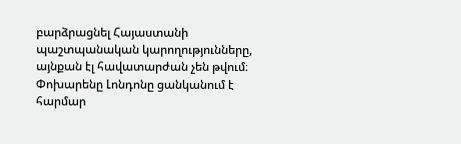բարձրացնել Հայաստանի պաշտպանական կարողությունները, այնքան էլ հավատարժան չեն թվում։ Փոխարենը Լոնդոնը ցանկանում է հարմար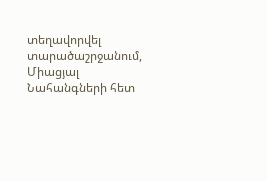տեղավորվել տարածաշրջանում, Միացյալ Նահանգների հետ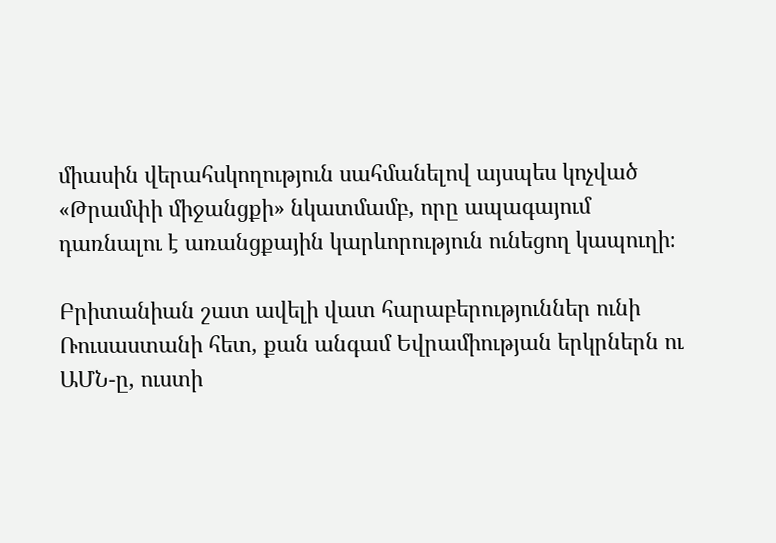միասին վերահսկողություն սահմանելով այսպես կոչված «Թրամփի միջանցքի» նկատմամբ, որը ապագայում դառնալու է առանցքային կարևորություն ունեցող կապուղի։

Բրիտանիան շատ ավելի վատ հարաբերություններ ունի Ռուսաստանի հետ, քան անգամ Եվրամիության երկրներն ու ԱՄՆ-ը, ուստի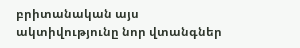բրիտանական այս ակտիվությունը նոր վտանգներ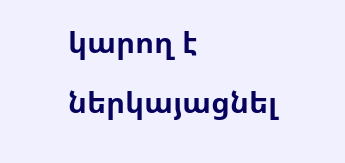կարող է ներկայացնել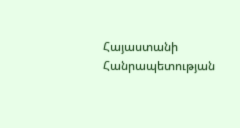Հայաստանի Հանրապետության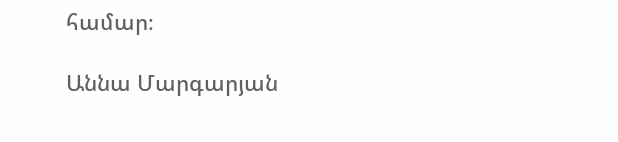համար։

Աննա Մարգարյան